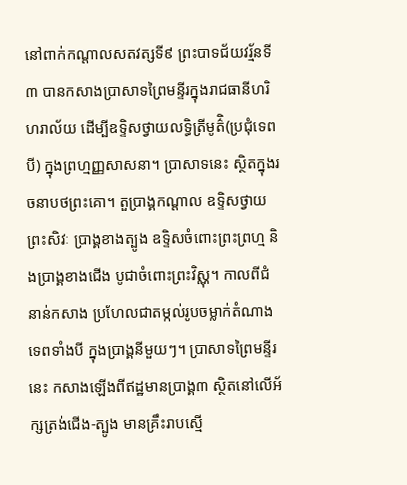នៅពាក់កណ្ដាលសតវត្សទី៩ ព្រះបាទជ័យវរ្ម័នទី៣ បានកសាងប្រាសាទព្រៃមន្ទីរក្នុងរាជធានីហរិហរាល័យ ដើម្បីឧទ្ទិសថ្វាយលទ្ធិត្រីមូត៌ិ(ប្រជុំទេពបី) ក្នុងព្រហ្មញ្ញសាសនា។ ប្រាសាទនេះ ស្ថិតក្នុងរចនាបថព្រះគោ។ តួប្រាង្គកណ្ដាល ឧទ្ទិសថ្វាយព្រះសិវៈ ប្រាង្គខាងត្បូង ឧទ្ទិសចំពោះព្រះព្រហ្ម និងប្រាង្គខាងជើង បូជាចំពោះព្រះវិស្ណុ។ កាលពីជំនាន់កសាង ប្រហែលជាតម្កល់រូបចម្លាក់តំណាងទេពទាំងបី ក្នុងប្រាង្គនីមួយៗ។ ប្រាសាទព្រៃមន្ទីរនេះ កសាងឡើងពីឥដ្ឋមានប្រាង្គ៣ ស្ថិតនៅលើអ័ក្សត្រង់ជើង-ត្បូង មានគ្រឹះរាបស្មើ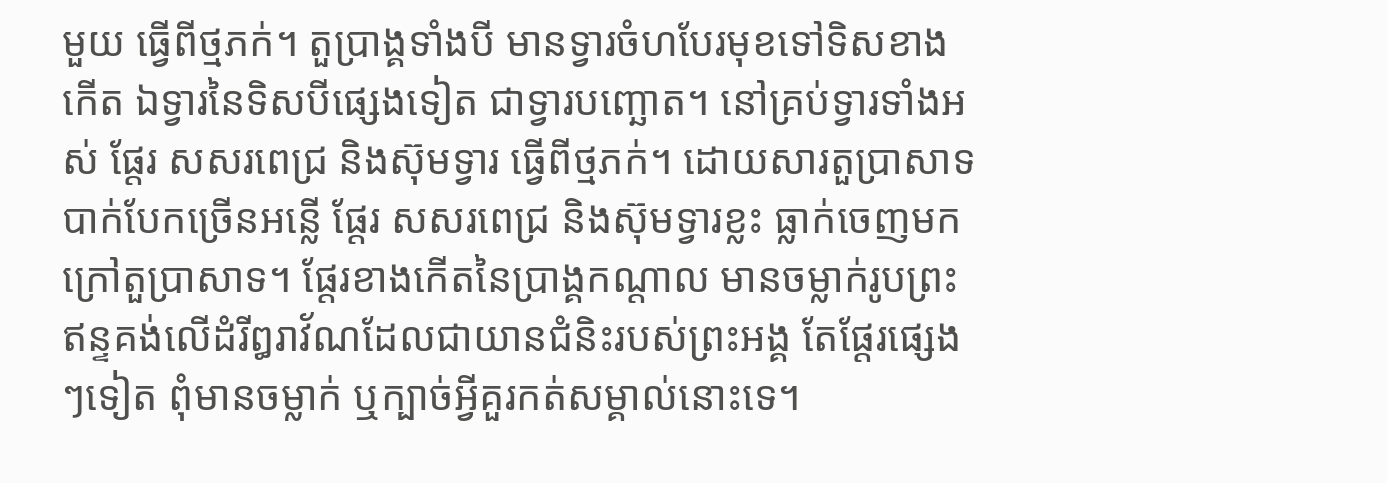មួយ ធ្វើពីថ្មភក់។ តួប្រាង្គទាំងបី មានទ្វារចំហបែរមុខទៅទិសខាងកើត ឯទ្វារនៃទិសបីផ្សេងទៀត ជាទ្វារបញ្ឆោត។ នៅគ្រប់ទ្វារទាំងអស់ ផ្ដែរ សសរពេជ្រ និងស៊ុមទ្វារ ធ្វើពីថ្មភក់។ ដោយសារតួប្រាសាទបាក់បែកច្រើនអន្លើ ផ្ដែរ សសរពេជ្រ និងស៊ុមទ្វារខ្លះ ធ្លាក់ចេញមកក្រៅតួប្រាសាទ។ ផ្ដែរខាងកើតនៃប្រាង្គកណ្ដាល មានចម្លាក់រូបព្រះឥន្ទគង់លើដំរីឰរាវ័ណដែលជាយានជំនិះរបស់ព្រះអង្គ តែផ្ដែរផ្សេងៗទៀត ពុំមានចម្លាក់ ឬក្បាច់អ្វីគួរកត់សម្គាល់នោះទេ។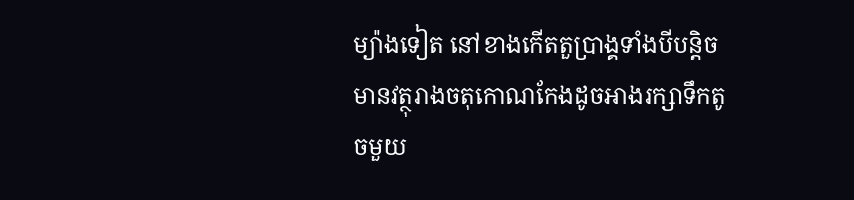ម្យ៉ាងទៀត នៅខាងកើតតួប្រាង្គទាំងបីបន្តិច មានវត្ថុរាងចតុកោណកែងដូចអាងរក្សាទឹកតូចមួយ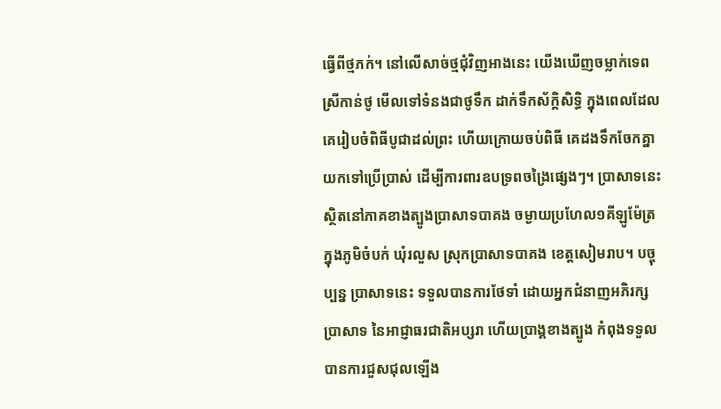ធ្វើពីថ្មភក់។ នៅលើសាច់ថ្មជុំវិញអាងនេះ យើងឃើញចម្លាក់ទេពស្រីកាន់ថូ មើលទៅទំនងជាថូទឹក ដាក់ទឹកស័ក្ដិសិទ្ធិ ក្នុងពេលដែលគេរៀបចំពិធីបូជាដល់ព្រះ ហើយក្រោយចប់ពិធី គេដងទឹកចែកគ្នា យកទៅប្រើប្រាស់ ដើម្បីការពារឧបទ្រពចង្រៃផ្សេងៗ។ ប្រាសាទនេះ ស្ថិតនៅភាគខាងត្បូងប្រាសាទបាគង ចម្ងាយប្រហែល១គីឡូម៉ែត្រ ក្នុងភូមិចំបក់ ឃុំរលួស ស្រុកប្រាសាទបាគង ខេត្តសៀមរាប។ បច្ចុប្បន្ន ប្រាសាទនេះ ទទួលបានការថែទាំ ដោយអ្នកជំនាញអភិរក្សប្រាសាទ នៃអាជ្ញាធរជាតិអប្សរា ហើយប្រាង្គខាងត្បូង កំពុងទទួលបានការជួសជុលឡើង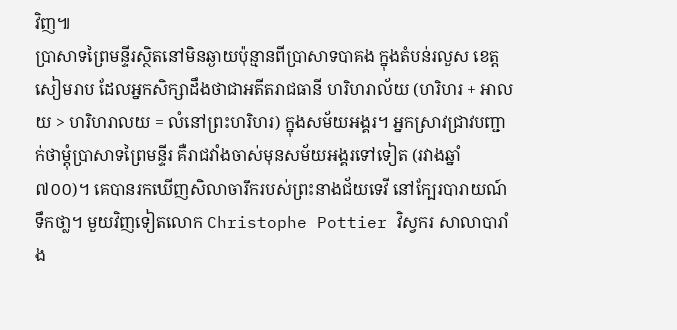វិញ៕
ប្រាសាទព្រៃមន្ទីរស្ថិតនៅមិនឆ្ងាយប៉ុន្មានពីប្រាសាទបាគង ក្នុងតំបន់រលួស ខេត្តសៀមរាប ដែលអ្នកសិក្សាដឹងថាជាអតីតរាជធានី ហរិហរាល័យ (ហរិហរ + អាលយ > ហរិហរាលយ = លំនៅព្រះហរិហរ) ក្នុងសម័យអង្គរ។ អ្នកស្រាវជ្រាវបញ្ជាក់ថាម្តុំប្រាសាទព្រៃមន្ទីរ គឺរាជវាំងចាស់មុនសម័យអង្គរទៅទៀត (រវាងឆ្នាំ៧០០)។ គេបានរកឃើញសិលាចារឹករបស់ព្រះនាងជ័យទេវី នៅក្បែរបារាយណ៍ទឹកថា្ល។ មួយវិញទៀតលោក Christophe Pottier វិស្វករ សាលាបារាំង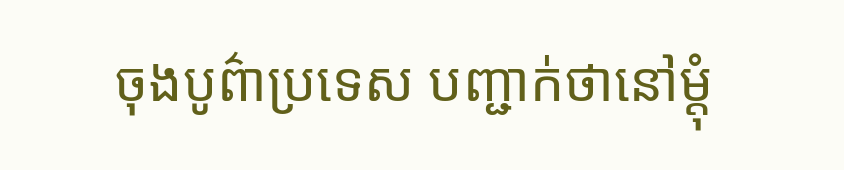ចុងបូព៌ាប្រទេស បញ្ជាក់ថានៅម្តុំ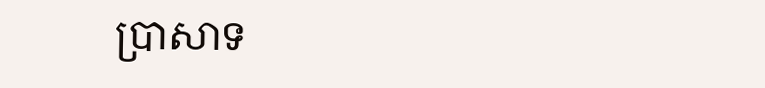ប្រាសាទ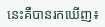នេះគឺបានរកឃើញ៖